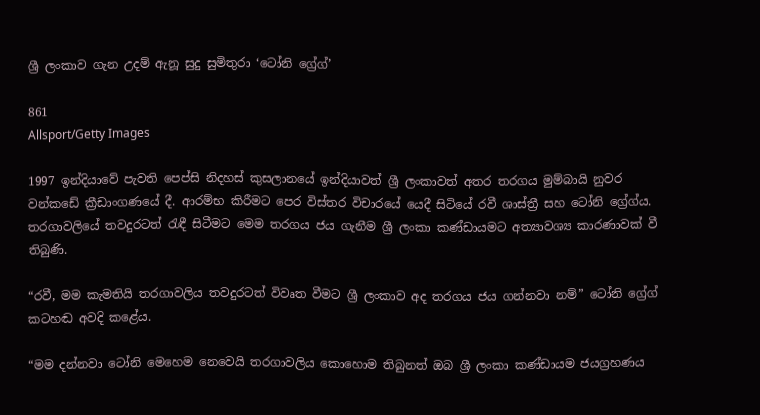ශ්‍රී ලංකාව ගැන උදම් ඇනූ සුදු සුමිතුරා ‘ටෝනි ග්‍රේග්’

861
Allsport/Getty Images

1997 ඉන්දියාවේ පැවති පෙප්සි නිදහස් කුසලානයේ ඉන්දියාවත් ශ්‍රී ලංකාවත් අතර තරගය මුම්බායි නුවර වන්කඩේ ක්‍රීඩාංගණයේ දී. ආරම්භ කිරීමට පෙර විස්තර විචාරයේ යෙදී සිටියේ රවී ශාස්ත්‍රී සහ ටෝනි ග්‍රේග්ය. තරගාවලියේ තවදුරටත් රැඳී සිටීමට මෙම තරගය ජය ගැනීම ශ්‍රී ලංකා කණ්ඩායමට අත්‍යාවශ්‍ය කාරණාවක් වී තිබුණි.

“රවී, මම කැමතියි තරගාවලිය තවදුරටත් විවෘත වීමට ශ්‍රී ලංකාව අද තරගය ජය ගන්නවා නම්” ටෝනි ග්‍රේග් කටහඬ අවදි කළේය.

“මම දන්නවා ටෝනි මෙහෙම නෙවෙයි තරගාවලිය කොහොම තිබුනත් ඔබ ශ්‍රී ලංකා කණ්ඩායම ජයග්‍රහණය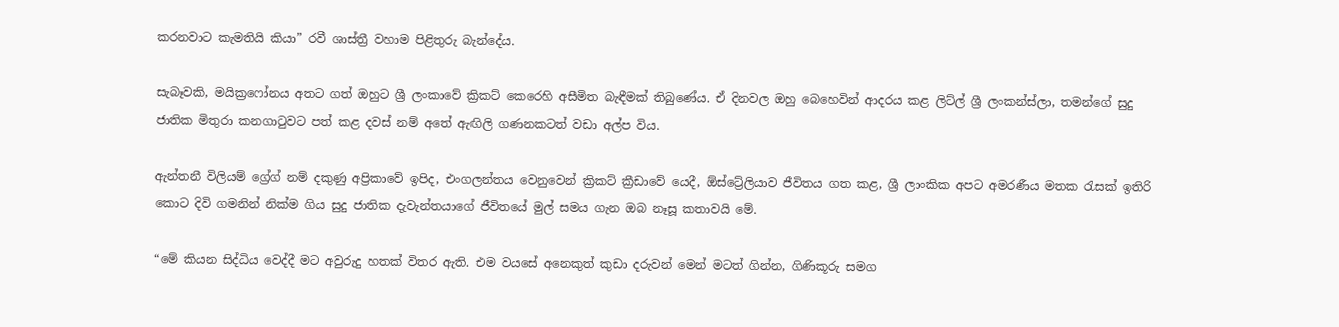කරනවාට කැමතියි කියා” රවී ශාස්ත්‍රී වහාම පිළිතුරු බැන්දේය.

සැබෑවකි, මයික්‍රෆෝනය අතට ගත් ඔහුට ශ්‍රී ලංකාවේ ක්‍රිකට් කෙරෙහි අසීමිත බැඳීමක් තිබුණේය. ඒ දිනවල ඔහු බෙහෙවින් ආදරය කළ ලිට්ල් ශ්‍රී ලංකන්ස්ලා, තමන්ගේ සුදු ජාතික මිතුරා කනගාටුවට පත් කළ දවස් නම් අතේ ඇඟිලි ගණනකටත් වඩා අල්ප විය.

ඇන්තනී විලියම් ග්‍රේග් නම් දකුණු අප්‍රිකාවේ ඉපිද, එංගලන්තය වෙනුවෙන් ක්‍රිකට් ක්‍රීඩාවේ යෙදී, ඕස්ට්‍රේලියාව ජීවිතය ගත කළ, ශ්‍රී ලාංකික අපට අමරණීය මතක රැසක් ඉතිරි කොට දිවි ගමනින් නික්ම ගිය සුදු ජාතික දැවැන්තයාගේ ජීවිතයේ මුල් සමය ගැන ඔබ නෑසූ කතාවයි මේ.

“මේ කියන සිද්ධිය වෙද්දී මට අවුරුදු හතක් විතර ඇති. එම වයසේ අනෙකුත් කුඩා දරුවන් මෙන් මටත් ගින්න, ගිණිකූරු සමග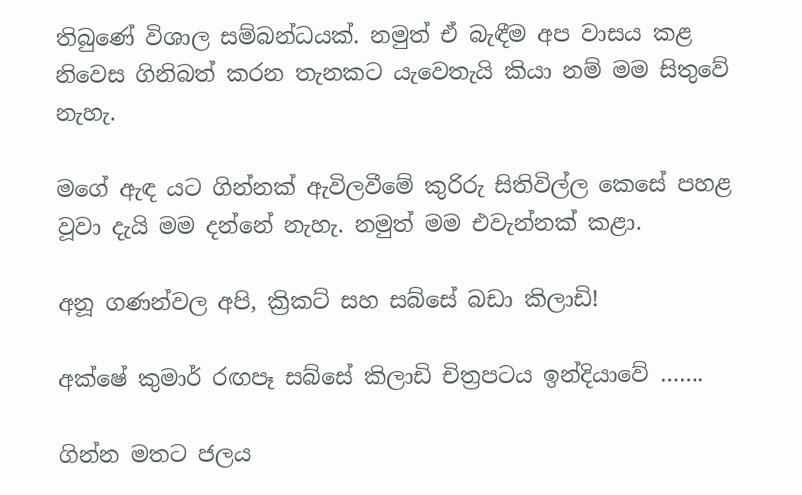තිබුණේ විශාල සම්බන්ධයක්. නමුත් ඒ බැඳීම අප වාසය කළ නිවෙස ගිනිබත් කරන තැනකට යැවෙතැයි කියා නම් මම සිතුවේ නැහැ.

මගේ ඇඳ යට ගින්නක් ඇවිලවීමේ කුරිරු සිතිවිල්ල කෙසේ පහළ වූවා දැයි මම දන්නේ නැහැ. නමුත් මම එවැන්නක් කළා.

අනූ ගණන්වල අපි, ක්‍රිකට් සහ සබ්සේ බඩා කිලාඩි!

අක්ෂේ කුමාර් රඟපෑ සබ්සේ කිලාඩි චිත්‍රපටය ඉන්දියාවේ …….

ගින්න මතට ජලය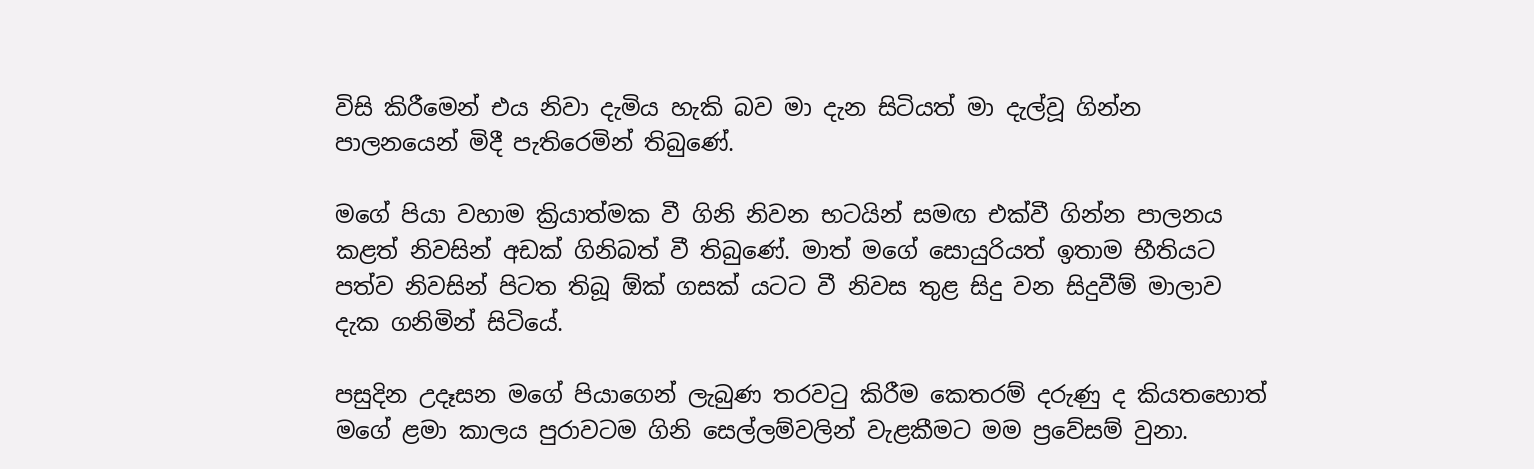විසි කිරීමෙන් එය නිවා දැමිය හැකි බව මා දැන සිටියත් මා දැල්වූ ගින්න පාලනයෙන් මිදී පැතිරෙමින් තිබුණේ.

මගේ පියා වහාම ක්‍රියාත්මක වී ගිනි නිවන භටයින් සමඟ එක්වී ගින්න පාලනය කළත් නිවසින් අඩක් ගිනිබත් වී තිබුණේ. මාත් මගේ සොයුරියත් ඉතාම භීතියට පත්ව නිවසින් පිටත තිබූ ඕක් ගසක් යටට වී නිවස තුළ සිදු වන සිදුවීම් මාලාව දැක ගනිමින් සිටියේ.

පසුදින උදෑසන මගේ පියාගෙන් ලැබුණ තරවටු කිරීම කෙතරම් දරුණු ද කියතහොත් මගේ ළමා කාලය පුරාවටම ගිනි සෙල්ලම්වලින් වැළකීමට මම ප්‍රවේසම් වුනා.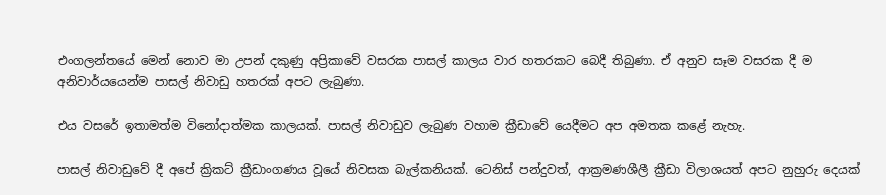එංගලන්තයේ මෙන් නොව මා උපන් දකුණු අප්‍රිකාවේ වසරක පාසල් කාලය වාර හතරකට බෙදී තිබුණා. ඒ අනුව සෑම වසරක දී ම අනිවාර්යයෙන්ම පාසල් නිවාඩු හතරක් අපට ලැබුණා.

එය වසරේ ඉතාමත්ම විනෝදාත්මක කාලයක්. පාසල් නිවාඩුව ලැබුණ වහාම ක්‍රීඩාවේ යෙදීමට අප අමතක කළේ නැහැ.

පාසල් නිවාඩුවේ දී අපේ ක්‍රිකට් ක්‍රීඩාංගණය වූයේ නිවසක බැල්කනියක්. ටෙනිස් පන්දුවත්, ආක්‍රමණශීලී ක්‍රීඩා විලාශයත් අපට නුහුරු දෙයක්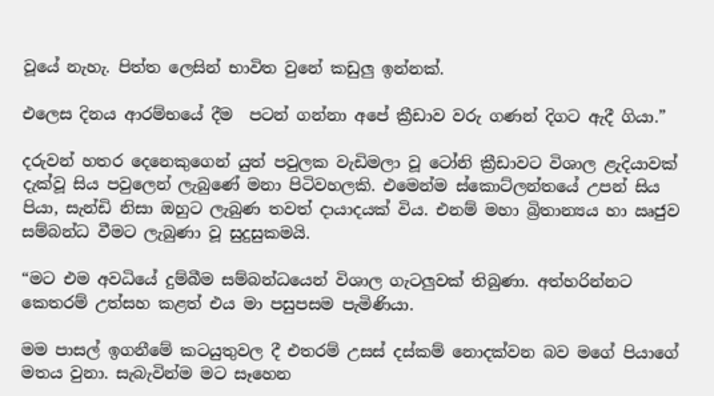වූයේ නැහැ. පිත්ත ලෙසින් භාවිත වුනේ කඩුලු ඉන්නක්.

එලෙස දිනය ආරම්භයේ දීම  පටන් ගන්නා අපේ ක්‍රීඩාව වරු ගණන් දිගට ඇදී ගියා.”

දරුවන් හතර දෙනෙකුගෙන් යුත් පවුලක වැඩිමලා වූ ටෝනි ක්‍රීඩාවට විශාල ළැදියාවක් දැක්වූ සිය පවුලෙන් ලැබුණේ මනා පිටිවහලකි. එමෙන්ම ස්කොට්ලන්තයේ උපන් සිය පියා, සැන්ඩි නිසා ඔහුට ලැබුණ තවත් දායාදයක් විය. එනම් මහා බ්‍රිතාන්‍යය හා ඍජුව සම්බන්ධ වීමට ලැබුණා වූ සුදුසුකමයි.

“මට එම අවධියේ දුම්බීම සම්බන්ධයෙන් විශාල ගැටලුවක් තිබුණා. අත්හරින්නට කෙතරම් උත්සහ කළත් එය මා පසුපසම පැමිණියා.

මම පාසල් ඉගනීමේ කටයුතුවල දී එතරම් උසස් දස්කම් නොදක්වන බව මගේ පියාගේ මතය වුනා. සැබැවින්ම මට සෑහෙන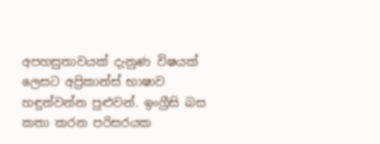අපහසුතාවයක් දැනුණ විෂයක් ලෙසට අප්‍රිකාන්ස් භාෂාව හඳුන්වන්න පුළුවන්. ඉංග්‍රීසි බස කතා කරන පරිසරයක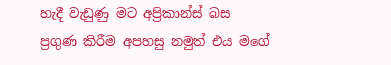හැදී වැඩුණු මට අප්‍රිකාන්ස් බස ප්‍රගුණ කිරීම අපහසු නමුත් එය මගේ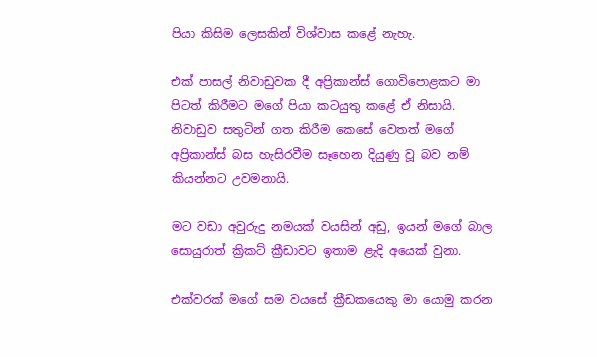පියා කිසිම ලෙසකින් විශ්වාස කළේ නැහැ.

එක් පාසල් නිවාඩුවක දී අප්‍රිකාන්ස් ගොවිපොළකට මා පිටත් කිරීමට මගේ පියා කටයුතු කළේ ඒ නිසායි. නිවාඩුව සතුටින් ගත කිරීම කෙසේ වෙතත් මගේ අප්‍රිකාන්ස් බස හැසිරවීම සෑහෙන දියුණු වූ බව නම් කියන්නට උවමනායි.

මට වඩා අවුරුදු නමයක් වයසින් අඩු, ඉයන් මගේ බාල සොයුරාත් ක්‍රිකට් ක්‍රීඩාවට ඉතාම ළැදි අයෙක් වුනා.

එක්වරක් මගේ සම වයසේ ක්‍රීඩකයෙකු මා යොමු කරන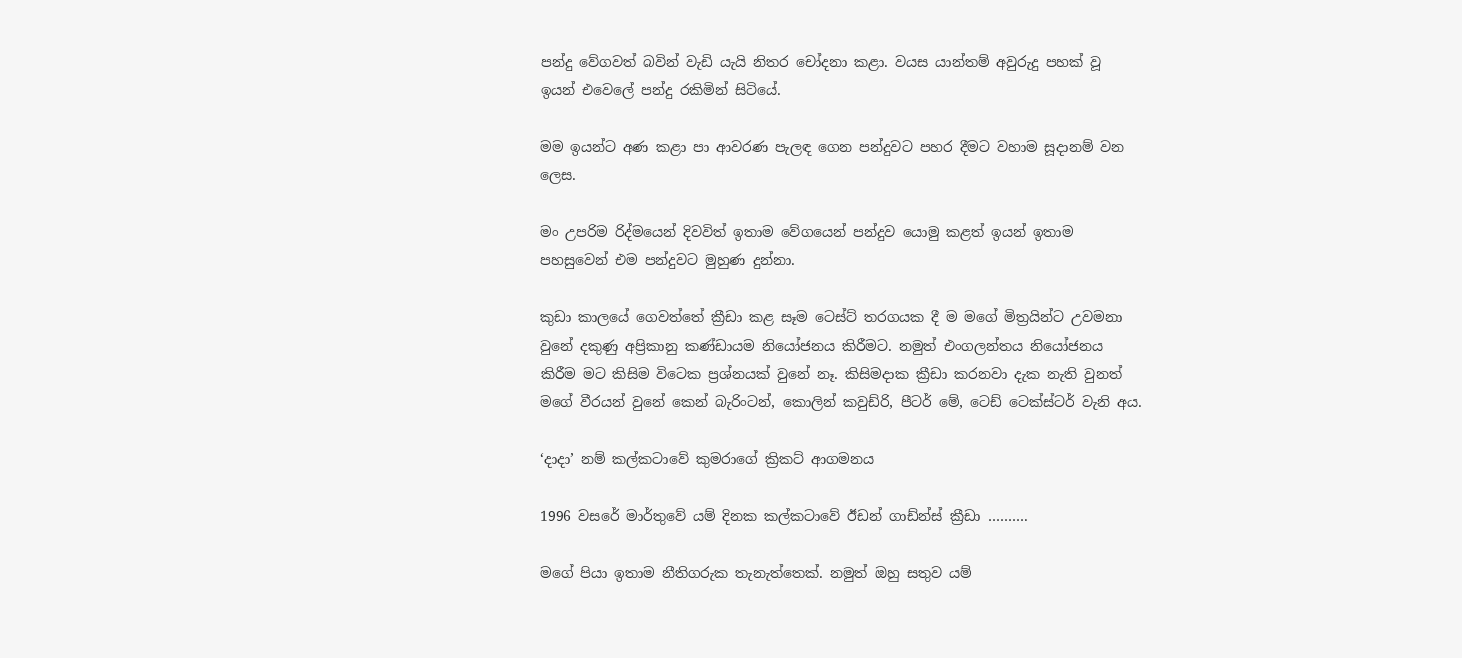පන්දු වේගවත් බවින් වැඩි යැයි නිතර චෝදනා කළා. වයස යාන්තම් අවුරුදු පහක් වූ ඉයන් එවෙලේ පන්දු රකිමින් සිටියේ.

මම ඉයන්ට අණ කළා පා ආවරණ පැලඳ ගෙන පන්දුවට පහර දීමට වහාම සූදානම් වන ලෙස.

මං උපරිම රිද්මයෙන් දිවවිත් ඉතාම වේගයෙන් පන්දුව යොමු කළත් ඉයන් ඉතාම පහසුවෙන් එම පන්දුවට මුහුණ දුන්නා.

කුඩා කාලයේ ගෙවත්තේ ක්‍රීඩා කළ සෑම ටෙස්ට් තරගයක දී ම මගේ මිත්‍රයින්ට උවමනා වුනේ දකුණු අප්‍රිකානු කණ්ඩායම නියෝජනය කිරීමට. නමුත් එංගලන්තය නියෝජනය කිරීම මට කිසිම විටෙක ප්‍රශ්නයක් වුනේ නෑ. කිසිමදාක ක්‍රීඩා කරනවා දැක නැති වුනත් මගේ වීරයන් වුනේ කෙන් බැරිංටන්, කොලින් කවුඩ්රි, පීටර් මේ, ටෙඩ් ටෙක්ස්ටර් වැනි අය.

‘දාදා’ නම් කල්කටාවේ කුමරාගේ ක්‍රිකට් ආගමනය

1996 වසරේ මාර්තුවේ යම් දිනක කල්කටාවේ ඊඩන් ගාඩ්න්ස් ක්‍රීඩා ……….

මගේ පියා ඉතාම නීතිගරුක තැනැත්තෙක්. නමුත් ඔහු සතුව යම්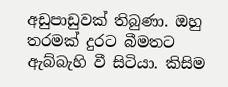අඩුපාඩුවක් තිබුණා. ඔහු තරමක් දුරට බීමතට ඇබ්බැහි වී සිටියා. කිසිම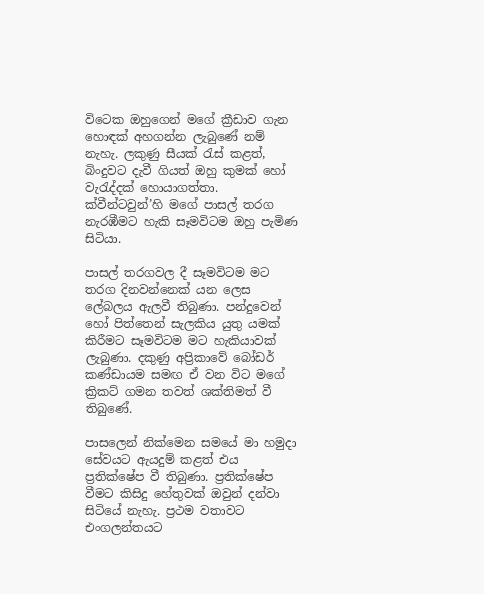විටෙක ඔහුගෙන් මගේ ක්‍රීඩාව ගැන හොඳක් අහගන්න ලැබුණේ නම් නැහැ. ලකුණු සීයක් රැස් කළත්, බිංදුවට දැවී ගියත් ඔහු කුමක් හෝ වැරැද්දක් හොයාගත්තා. ක්වීන්ටවුන්’හි මගේ පාසල් තරග නැරඹීමට හැකි සෑමවිටම ඔහු පැමිණ සිටියා.

පාසල් තරගවල දී සෑමවිටම මට තරග දිනවන්නෙක් යන ලෙස ලේබලය ඇලවී තිබුණා. පන්දුවෙන් හෝ පිත්තෙන් සැලකිය යුතු යමක් කිරීමට සෑමවිටම මට හැකියාවක් ලැබුණා. දකුණු අප්‍රිකාවේ බෝඩර් කණ්ඩායම සමඟ ඒ වන විට මගේ ක්‍රිකට් ගමන තවත් ශක්තිමත් වී තිබුණේ.

පාසලෙන් නික්මෙන සමයේ මා හමුදා සේවයට ඇයදුම් කළත් එය ප්‍රතික්ෂේප වී තිබුණා. ප්‍රතික්ෂේප වීමට කිසිදු හේතුවක් ඔවුන් දන්වා සිටියේ නැහැ. ප්‍රථම වතාවට එංගලන්තයට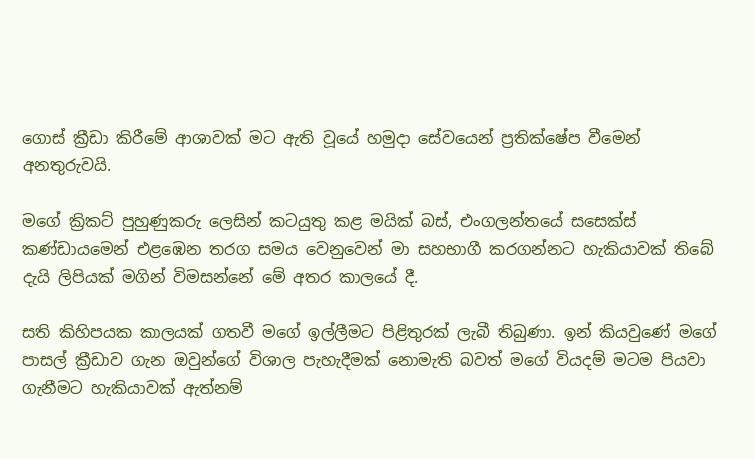ගොස් ක්‍රීඩා කිරීමේ ආශාවක් මට ඇති වූයේ හමුදා සේවයෙන් ප්‍රතික්ෂේප වීමෙන් අනතුරුවයි.

මගේ ක්‍රිකට් පුහුණුකරු ලෙසින් කටයුතු කළ මයික් බස්, එංගලන්තයේ සසෙක්ස් කණ්ඩායමෙන් එළඹෙන තරග සමය වෙනුවෙන් මා සහභාගී කරගන්නට හැකියාවක් තිබේ දැයි ලිපියක් මගින් විමසන්නේ මේ අතර කාලයේ දී.

සති කිහිපයක කාලයක් ගතවී මගේ ඉල්ලීමට පිළිතුරක් ලැබී තිබුණා. ඉන් කියවුණේ මගේ පාසල් ක්‍රීඩාව ගැන ඔවුන්ගේ විශාල පැහැදීමක් නොමැති බවත් මගේ වියදම් මටම පියවා ගැනීමට හැකියාවක් ඇත්නම්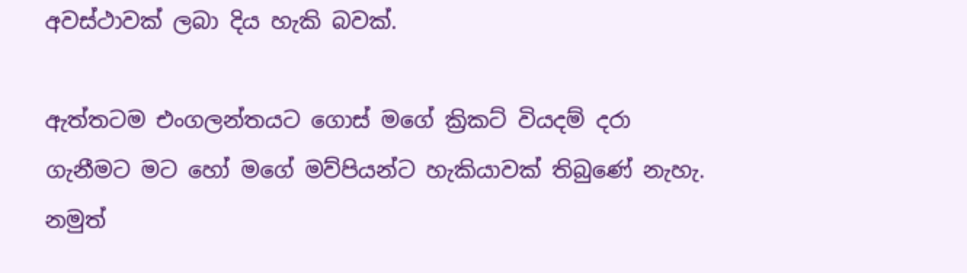අවස්ථාවක් ලබා දිය හැකි බවක්.

ඇත්තටම එංගලන්තයට ගොස් මගේ ක්‍රිකට් වියදම් දරා ගැනීමට මට හෝ මගේ මව්පියන්ට හැකියාවක් තිබුණේ නැහැ. නමුත්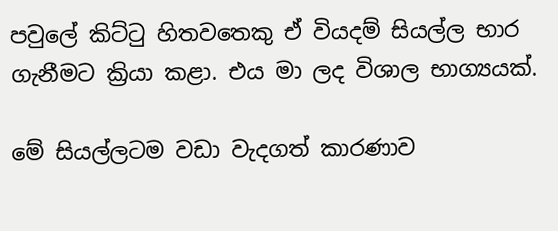පවුලේ කිට්ටු හිතවතෙකු ඒ වියදම් සියල්ල භාර ගැනීමට ක්‍රියා කළා. එය මා ලද විශාල භාග්‍යයක්.

මේ සියල්ලටම වඩා වැදගත් කාරණාව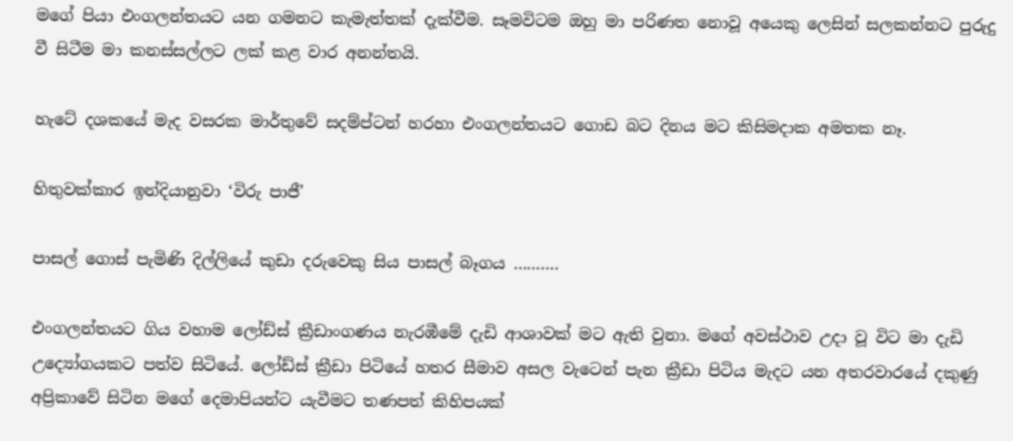මගේ පියා එංගලන්තයට යන ගමනට කැමැත්තක් දැක්වීම. සෑමවිටම ඔහු මා පරිණත නොවූ අයෙකු ලෙසින් සලකන්නට පුරුදු වී සිටීම මා කනස්සල්ලට ලක් කළ වාර අනන්තයි.

හැටේ දශකයේ මැද වසරක මාර්තුවේ සදම්ප්ටන් හරහා එංගලන්තයට ගොඩ බට දිනය මට කිසිමදාක අමතක නෑ.

හිතුවක්කාර ඉන්දියානුවා ‘විරු පාජී’

පාසල් ගොස් පැමිණි දිල්ලියේ කුඩා දරුවෙකු සිය පාසල් බෑගය ……….

එංගලන්තයට ගිය වහාම ලෝඩ්ස් ක්‍රීඩාංගණය නැරඹීමේ දැඩි ආශාවක් මට ඇති වුනා. මගේ අවස්ථාව උදා වූ විට මා දැඩි උද්‍යෝගයකට පත්ව සිටියේ. ලෝඩ්ස් ක්‍රීඩා පිටියේ හතර සීමාව අසල වැටෙන් පැන ක්‍රීඩා පිටිය මැදට යන අතරවාරයේ දකුණු අප්‍රිකාවේ සිටින මගේ දෙමාපියන්ට යැවීමට තණපත් කිහිපයක්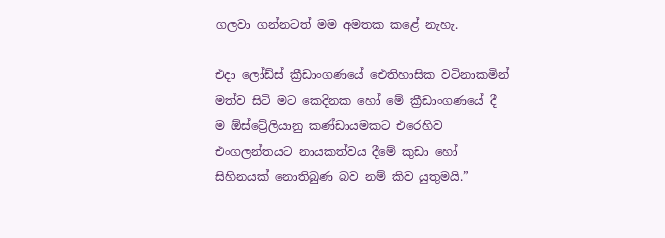ගලවා ගන්නටත් මම අමතක කළේ නැහැ.

එදා ලෝඩ්ස් ක්‍රීඩාංගණයේ ඓතිහාසික වටිනාකමින් මත්ව සිටි මට කෙදිනක හෝ මේ ක්‍රීඩාංගණයේ දී ම ඕස්ට්‍රේලියානු කණ්ඩායමකට එරෙහිව එංගලන්තයට නායකත්වය දීමේ කුඩා හෝ සිහිනයක් නොතිබුණ බව නම් කිව යුතුමයි.”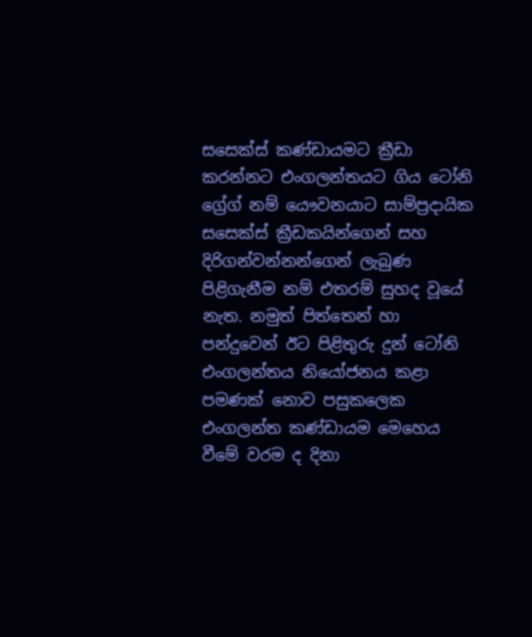සසෙක්ස් කණ්ඩායමට ක්‍රීඩා කරන්නට එංගලන්තයට ගිය ටෝනි ග්‍රේග් නම් යෞවනයාට සාම්ප්‍රදායික සසෙක්ස් ක්‍රීඩකයින්ගෙන් සහ දිරිගන්වන්නන්ගෙන් ලැබුණ පිළිගැනීම නම් එතරම් සුහද වූයේ නැත. නමුත් පිත්තෙන් හා පන්දුවෙන් ඊට පිළිතුරු දුන් ටෝනි එංගලන්තය නියෝජනය කළා පමණක් නොව පසුකලෙක එංගලන්ත කණ්ඩායම මෙහෙය වීමේ වරම ද දිනා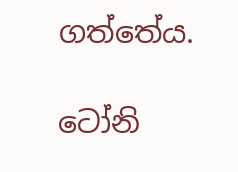ගත්තේය.

ටෝනි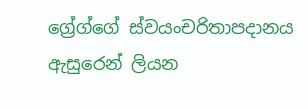ග්‍රේග්ගේ ස්වයංචරිතාපදානය ඇසුරෙන් ලියන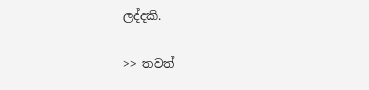ලද්දකි.

>> තවත්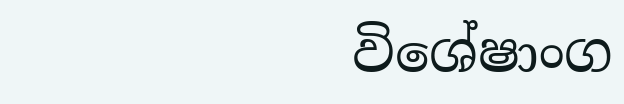විශේෂාංග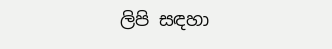ලිපි සඳහා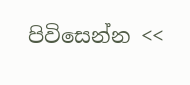පිවිසෙන්න <<